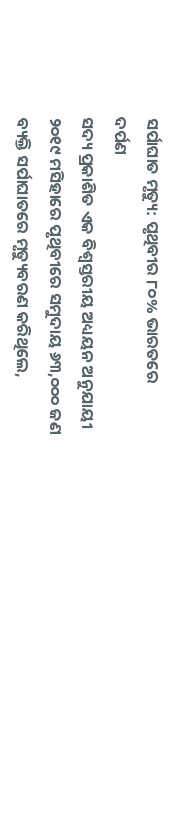ସର୍ପାଘାତ ମୃତ୍ୟୁ: ପୃଥିବୀର ୮୦% ଭାରତରେ
ଦର୍ପଣ
ସଦ୍ୟ ପ୍ରକାଶିତ ଏକ ବିଶ୍ବସ୍ତରୀୟ ଅଧ୍ୟୟନ ଅନୁଯାୟୀ ୨୦୧୯ ମସିହାରେ ପୃଥିବୀରେ ସମୁଦାୟ ୬୩,୦୦୦ ଜଣ ବ୍ୟକ୍ତି ସର୍ପାଘାତରେ ମୃତ୍ୟୁବରଣ କରିଥିଲେ,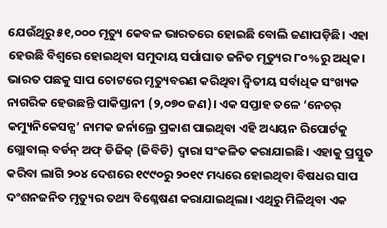ଯେଉଁଥିରୁ ୫୧,୦୦୦ ମୃତ୍ୟୁ କେବଳ ଭାରତରେ ହୋଇଛି ବୋଲି ଜଣାପଡ଼ିଛି। ଏହା ହେଉଛି ବିଶ୍ବରେ ହୋଇଥିବା ସମୁଦାୟ ସର୍ପାଘାତ ଜନିତ ମୃତ୍ୟୁର ୮୦%ରୁ ଅଧିକ। ଭାରତ ପଛକୁ ସାପ ଚୋଟରେ ମୃତ୍ୟୁବରଣ କରିଥିବା ଦ୍ବିତୀୟ ସର୍ବାଧିକ ସଂଖ୍ୟକ ନାଗରିକ ହେଉଛନ୍ତି ପାକିସ୍ତାନୀ (୨,୦୭୦ ଜଣ)। ଏକ ସପ୍ତାହ ତଳେ ‘ନେଚର୍ କମ୍ୟୁନିକେସନ୍ସ’ ନାମକ ଜର୍ନାଲ୍ରେ ପ୍ରକାଶ ପାଇଥିବା ଏହି ଅଧ୍ୟୟନ ରିପୋର୍ଟକୁ ଗ୍ଲୋବାଲ୍ ବର୍ଡନ୍ ଅଫ୍ ଡିଜିଜ୍ (ଜିବିଡି) ଦ୍ବାରା ସଂକଳିତ କରାଯାଇଛି। ଏହାକୁ ପ୍ରସ୍ତୁତ କରିବା ଲାଗି ୨୦୪ ଦେଶରେ ୧୯୯୦ରୁ ୨୦୧୯ ମଧ୍ୟରେ ହୋଇଥିବା ବିଷଧର ସାପ ଦଂଶନଜନିତ ମୃତ୍ୟୁର ତଥ୍ୟ ବିଶ୍ଳେଷଣ କରାଯାଇଥିଲା। ଏଥିରୁ ମିଳିଥିବା ଏକ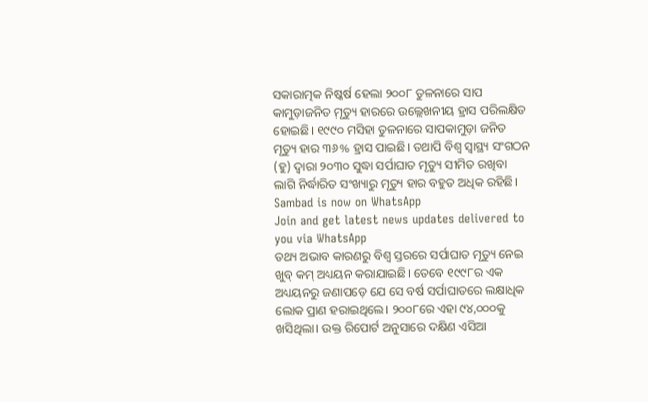ସକାରାତ୍ମକ ନିଷ୍କର୍ଷ ହେଲା ୨୦୦୮ ତୁଳନାରେ ସାପ କାମୁଡ଼ାଜନିତ ମ଼ୃତ୍ୟୁ ହାରରେ ଉଲ୍ଲେଖନୀୟ ହ୍ରାସ ପରିଲକ୍ଷିତ ହୋଇଛି। ୧୯୯୦ ମସିହା ତୁଳନାରେ ସାପକାମୁଡ଼ା ଜନିତ ମୃତ୍ୟୁ ହାର ୩୬% ହ୍ରାସ ପାଇଛି। ତଥାପି ବିଶ୍ବ ସ୍ବାସ୍ଥ୍ୟ ସଂଗଠନ (ହୁ) ଦ୍ବାରା ୨୦୩୦ ସୁଦ୍ଧା ସର୍ପାଘାତ ମୃତ୍ୟୁ ସୀମିତ ରଖିବା ଲାଗି ନିର୍ଦ୍ଧାରିତ ସଂଖ୍ୟାରୁ ମୃତ୍ୟୁ ହାର ବହୁତ ଅଧିକ ରହିଛି।
Sambad is now on WhatsApp
Join and get latest news updates delivered to you via WhatsApp
ତଥ୍ୟ ଅଭାବ କାରଣରୁ ବିଶ୍ବ ସ୍ତରରେ ସର୍ପାଘାତ ମୃତ୍ୟୁ ନେଇ ଖୁବ୍ କମ୍ ଅଧ୍ୟୟନ କରାଯାଇଛି। ତେବେ ୧୯୯୮ର ଏକ ଅଧ୍ୟୟନରୁ ଜଣାପଡ଼େ ଯେ ସେ ବର୍ଷ ସର୍ପାଘାତରେ ଲକ୍ଷାଧିକ ଲୋକ ପ୍ରାଣ ହରାଇଥିଲେ। ୨୦୦୮ରେ ଏହା ୯୪,୦୦୦କୁ ଖସିଥିଲା। ଉକ୍ତ ରିପୋର୍ଟ ଅନୁସାରେ ଦକ୍ଷିଣ ଏସିଆ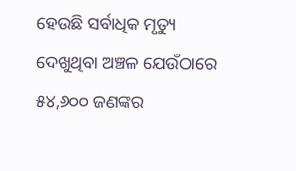ହେଉଛି ସର୍ବାଧିକ ମୃତ୍ୟୁ ଦେଖୁଥିବା ଅଞ୍ଚଳ ଯେଉଁଠାରେ ୫୪,୬୦୦ ଜଣଙ୍କର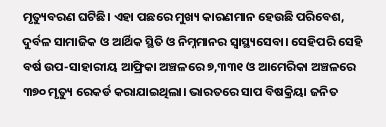ମୃତ୍ୟୁବରଣ ଘଟିଛି। ଏହା ପଛରେ ମୁଖ୍ୟ କାରଣମାନ ହେଉଛି ପରିବେଶ, ଦୁର୍ବଳ ସାମାଜିକ ଓ ଆର୍ଥିକ ସ୍ଥିତି ଓ ନିମ୍ନମାନର ସ୍ବାସ୍ଥ୍ୟସେବା। ସେହିପରି ସେହି ବର୍ଷ ଉପ-ସାହାରୀୟ ଆଫ୍ରିକା ଅଞ୍ଚଳରେ ୭,୩୩୧ ଓ ଆମେରିକା ଅଞ୍ଚଳରେ ୩୭୦ ମୃତ୍ୟୁ ରେକର୍ଡ କରାଯାଇଥିଲା। ଭାରତରେ ସାପ ବିଷକ୍ରିୟା ଜନିତ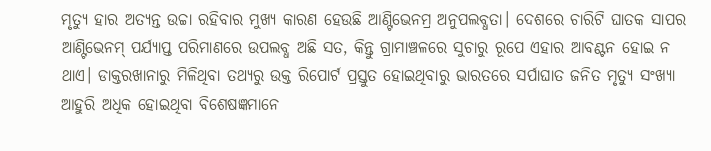ମୃତ୍ୟୁ ହାର ଅତ୍ୟନ୍ତ ଉଚ୍ଚା ରହିବାର ମୁଖ୍ୟ କାରଣ ହେଉଛି ଆଣ୍ଟିଭେନମ୍ର ଅନୁପଲବ୍ଧତା। ଦେଶରେ ଚାରିଟି ଘାତକ ସାପର ଆଣ୍ଟିଭେନମ୍ ପର୍ଯ୍ୟାପ୍ତ ପରିମାଣରେ ଉପଲବ୍ଧ ଅଛି ସତ, କିନ୍ତୁ ଗ୍ରାମାଞ୍ଚଳରେ ସୁଚାରୁ ରୂପେ ଏହାର ଆବଣ୍ଟନ ହୋଇ ନ ଥାଏ। ଡାକ୍ତରଖାନାରୁ ମିଳିଥିବା ତଥ୍ୟରୁ ଉକ୍ତ ରିପୋର୍ଟ ପ୍ରସ୍ତୁତ ହୋଇଥିବାରୁ ଭାରତରେ ସର୍ପାଘାତ ଜନିତ ମୃତ୍ୟୁ ସଂଖ୍ୟା ଆହୁରି ଅଧିକ ହୋଇଥିବା ବିଶେଷଜ୍ଞମାନେ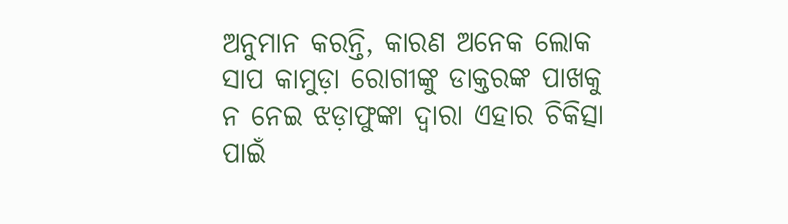ଅନୁମାନ କରନ୍ତି, କାରଣ ଅନେକ ଲୋକ ସାପ କାମୁଡ଼ା ରୋଗୀଙ୍କୁ ଡାକ୍ତରଙ୍କ ପାଖକୁ ନ ନେଇ ଝଡ଼ାଫୁଙ୍କା ଦ୍ବାରା ଏହାର ଚିକିତ୍ସା ପାଇଁ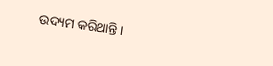ଉଦ୍ୟମ କରିଥାନ୍ତି।